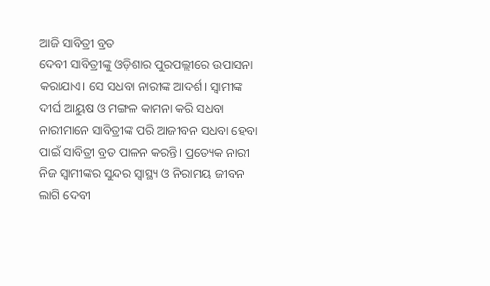ଆଜି ସାବିତ୍ରୀ ବ୍ରତ
ଦେବୀ ସାବିତ୍ରୀଙ୍କୁ ଓଡ଼ିଶାର ପୁରପଲ୍ଲୀରେ ଉପାସନା କରାଯାଏ। ସେ ସଧବା ନାରୀଙ୍କ ଆଦର୍ଶ। ସ୍ୱାମୀଙ୍କ ଦୀର୍ଘ ଆୟୁଷ ଓ ମଙ୍ଗଳ କାମନା କରି ସଧବା ନାରୀମାନେ ସାବିତ୍ରୀଙ୍କ ପରି ଆଜୀବନ ସଧବା ହେବା ପାଇଁ ସାବିତ୍ରୀ ବ୍ରତ ପାଳନ କରନ୍ତି। ପ୍ରତ୍ୟେକ ନାରୀ ନିଜ ସ୍ୱାମୀଙ୍କର ସୁନ୍ଦର ସ୍ୱାସ୍ଥ୍ୟ ଓ ନିରାମୟ ଜୀବନ ଲାଗି ଦେବୀ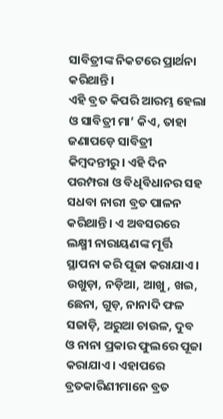ସାବିତ୍ରୀଙ୍କ ନିକଟରେ ପ୍ରାର୍ଥନା କରିଥାନ୍ତି।
ଏହି ବ୍ରତ କିପରି ଆରମ୍ଭ ହେଲା ଓ ସାବିତ୍ରୀ ମା’ କିଏ, ତାହା ଜଣାପଡ଼େ ସାବିତ୍ରୀ କିମ୍ବଦନ୍ତୀରୁ। ଏହି ଦିନ ପରମ୍ପରା ଓ ବିଧିବିଧାନର ସହ ସଧବା ନାରୀ ବ୍ରତ ପାଳନ କରିଥାନ୍ତି। ଏ ଅବସରରେ ଲକ୍ଷ୍ମୀ ନାରାୟଣଙ୍କ ମୂର୍ତ୍ତି ସ୍ଥାପନା କରି ପୂଜା କରାଯାଏ। ଉଖୁଡ଼ା, ନଡ଼ିଆ, ଆଖୁ, ଖଇ, ଛେନା, ଗୁଡ଼, ନାନାଦି ଫଳ ସଜାଡ଼ି, ଅରୁଆ ଚାଉଳ, ଦୁବ ଓ ନାନା ପ୍ରକାର ଫୁଲରେ ପୂଜା କରାଯାଏ। ଏହାପରେ ବ୍ରତକାରିଣୀମାନେ ବ୍ରତ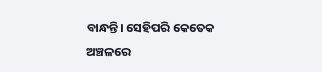ବାନ୍ଧନ୍ତି। ସେହିପରି କେତେକ ଅଞ୍ଚଳରେ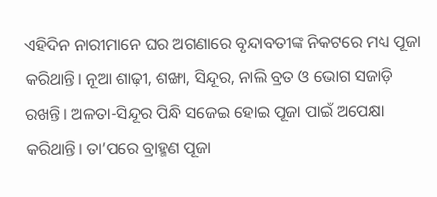ଏହିଦିନ ନାରୀମାନେ ଘର ଅଗଣାରେ ବୃନ୍ଦାବତୀଙ୍କ ନିକଟରେ ମଧ୍ୟ ପୂଜା କରିଥାନ୍ତି। ନୂଆ ଶାଢ଼ୀ, ଶଙ୍ଖା, ସିନ୍ଦୂର, ନାଲି ବ୍ରତ ଓ ଭୋଗ ସଜାଡ଼ି ରଖନ୍ତି। ଅଳତା-ସିନ୍ଦୂର ପିନ୍ଧି ସଜେଇ ହୋଇ ପୂଜା ପାଇଁ ଅପେକ୍ଷା କରିଥାନ୍ତି। ତା’ପରେ ବ୍ରାହ୍ମଣ ପୂଜା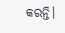କରନ୍ତି।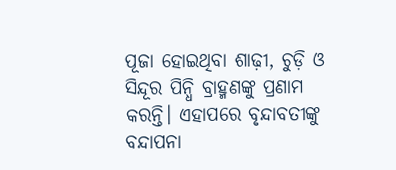ପୂଜା ହୋଇଥିବା ଶାଢ଼ୀ, ଚୁଡ଼ି ଓ ସିନ୍ଦୂର ପିନ୍ଧି ବ୍ରାହ୍ମଣଙ୍କୁ ପ୍ରଣାମ କରନ୍ତି। ଏହାପରେ ବୃନ୍ଦାବତୀଙ୍କୁ ବନ୍ଦାପନା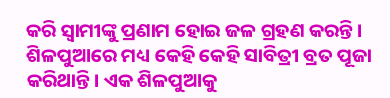କରି ସ୍ୱାମୀଙ୍କୁ ପ୍ରଣାମ ହୋଇ ଜଳ ଗ୍ରହଣ କରନ୍ତି।
ଶିଳପୁଆରେ ମଧ୍ୟ କେହି କେହି ସାବିତ୍ରୀ ବ୍ରତ ପୂଜା କରିଥାନ୍ତି। ଏକ ଶିଳପୁଆକୁ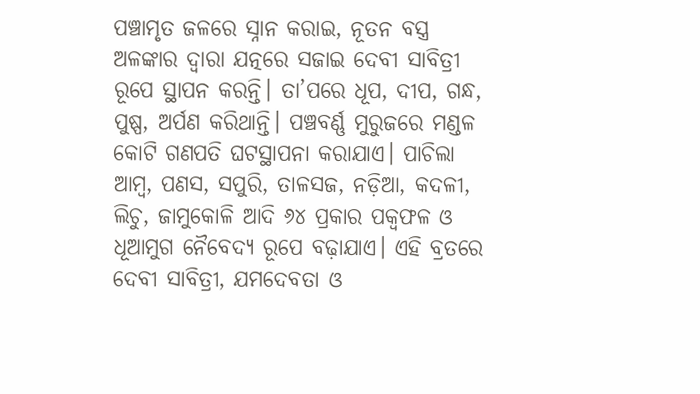ପଞ୍ଚାମୃତ ଜଳରେ ସ୍ନାନ କରାଇ, ନୂତନ ବସ୍ତ୍ର ଅଳଙ୍କାର ଦ୍ୱାରା ଯତ୍ନରେ ସଜାଇ ଦେବୀ ସାବିତ୍ରୀ ରୂପେ ସ୍ଥାପନ କରନ୍ତି। ତା’ପରେ ଧୂପ, ଦୀପ, ଗନ୍ଧ, ପୁଷ୍ପ, ଅର୍ପଣ କରିଥାନ୍ତି। ପଞ୍ଚବର୍ଣ୍ଣ ମୁରୁଜରେ ମଣ୍ଡଳ କୋଟି ଗଣପତି ଘଟସ୍ଥାପନା କରାଯାଏ। ପାଚିଲା ଆମ୍ବ, ପଣସ, ସପୁରି, ତାଳସଜ, ନଡ଼ିଆ, କଦଳୀ, ଲିଚୁ, ଜାମୁକୋଳି ଆଦି ୬୪ ପ୍ରକାର ପକ୍ୱଫଳ ଓ ଧୂଆମୁଗ ନୈବେଦ୍ୟ ରୂପେ ବଢ଼ାଯାଏ। ଏହି ବ୍ରତରେ ଦେବୀ ସାବିତ୍ରୀ, ଯମଦେବତା ଓ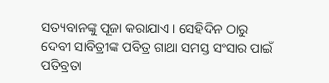ସତ୍ୟବାନଙ୍କୁ ପୂଜା କରାଯାଏ। ସେହିଦିନ ଠାରୁ ଦେବୀ ସାବିତ୍ରୀଙ୍କ ପବିତ୍ର ଗାଥା ସମସ୍ତ ସଂସାର ପାଇଁ ପତିବ୍ରତା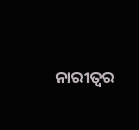ନାରୀତ୍ୱର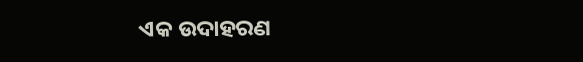ଏକ ଉଦାହରଣ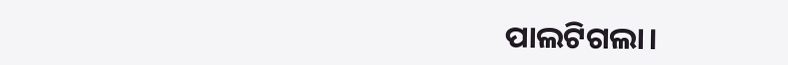ପାଲଟିଗଲା।